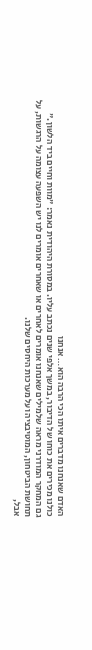האדם שאנחנו מדברים איתו הכי הרבה הוא… אנחנו
כולנו מכירים את כוחו של הדיבור, במשך אלפי שנים נכתב עליו. במסורת היהודית נאמר: "מוות וחיים ביד הלשון."
גם המחקר המודרני מראה שלמילים שאנחנו אומרים לאחרים או שאחרים אומרים לנו יש השפעה עצומה על הרגשות, על תחושת הביטחון, המוטיבציה ועל מערכות היחסים שלנו.
אבל,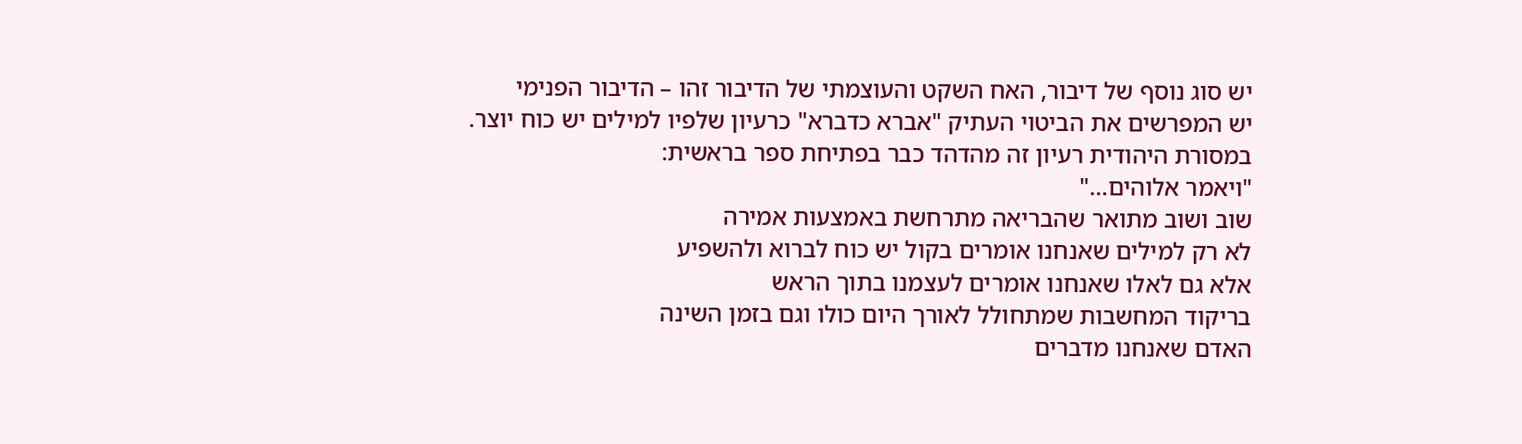יש סוג נוסף של דיבור, האח השקט והעוצמתי של הדיבור זהו – הדיבור הפנימי
יש המפרשים את הביטוי העתיק "אברא כדברא" כרעיון שלפיו למילים יש כוח יוצר.
במסורת היהודית רעיון זה מהדהד כבר בפתיחת ספר בראשית:
"ויאמר אלוהים…"
שוב ושוב מתואר שהבריאה מתרחשת באמצעות אמירה
לא רק למילים שאנחנו אומרים בקול יש כוח לברוא ולהשפיע
אלא גם לאלו שאנחנו אומרים לעצמנו בתוך הראש
בריקוד המחשבות שמתחולל לאורך היום כולו וגם בזמן השינה
האדם שאנחנו מדברים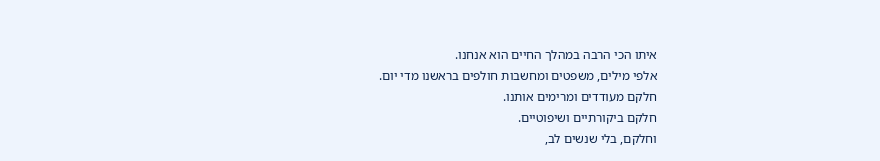איתו הכי הרבה במהלך החיים הוא אנחנו.
אלפי מילים, משפטים ומחשבות חולפים בראשנו מדי יום.
חלקם מעודדים ומרימים אותנו.
חלקם ביקורתיים ושיפוטיים.
וחלקם, בלי שנשים לב,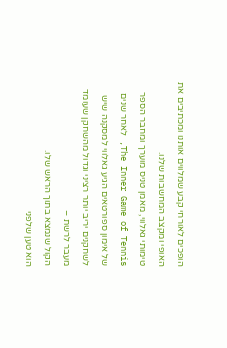הופכים לאורחי קבע שמלווים אותנו ומכתיבים את האופי ומקצב המחשבות שלנו.
טימותי גאלווי, מאמן טניס מוערך ומחבר הספר The Inner Game of Tennis, לאחר שנים של אימון ספורטאים הגיע גאלווי למסקנה שיש לשחקנים יריב יותר רציני וגדול מהשחקן שעומד מעבר לרשת –
הקול שנמצא בתוך הראש שלו.
הוא טען שלפני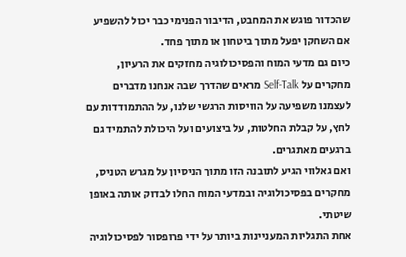שהכדור פוגש את המחבט, הדיבור הפנימי כבר יכול להשפיע אם השחקן יפעל מתוך ביטחון או מתוך פחד.
כיום גם מדעי המוח והפסיכולוגיה מחזקים את הרעיון, מחקרים על Self-Talk מראים שהדרך שבה אנחנו מדברים לעצמנו משפיעה על הוויסות הרגשי שלנו, על ההתמודדות עם לחץ, על קבלת החלטות, על ביצועים ועל היכולת להתמיד גם ברגעים מאתגרים.
ואם גאלווי הגיע לתובנה הזו מתוך הניסיון על מגרש הטניס, מחקרים בפסיכולוגיה ובמדעי המוח החלו לבדוק אותה באופן שיטתי.
אחת התגליות המעניינות ביותר על ידי פרופסור לפסיכולוגיה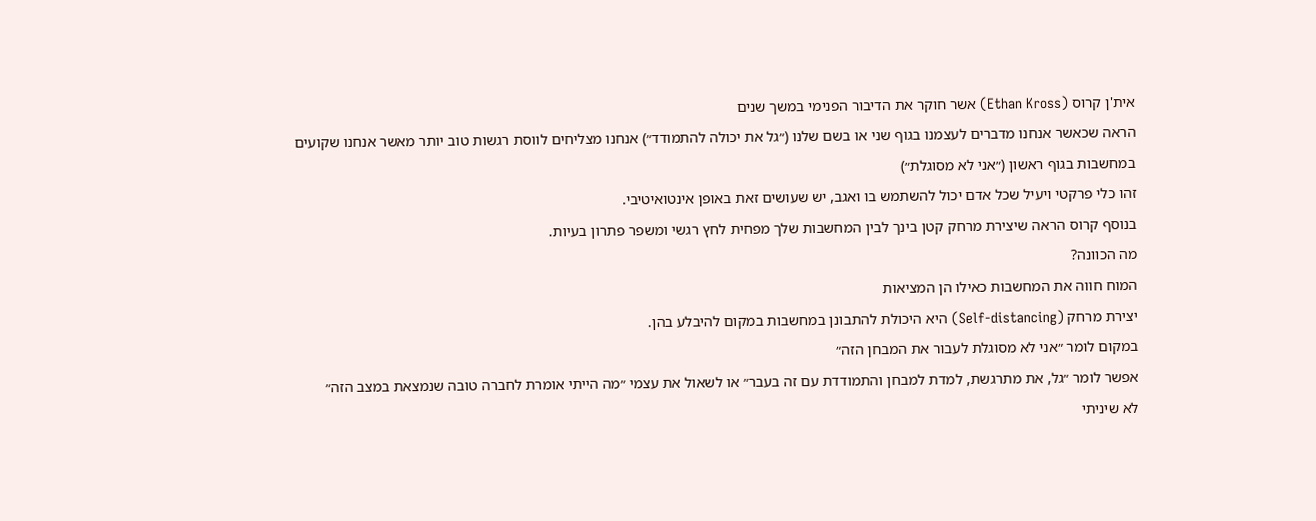אית'ן קרוס (Ethan Kross) אשר חוקר את הדיבור הפנימי במשך שנים
הראה שכאשר אנחנו מדברים לעצמנו בגוף שני או בשם שלנו (״גל את יכולה להתמודד״) אנחנו מצליחים לווסת רגשות טוב יותר מאשר אנחנו שקועים במחשבות בגוף ראשון (״אני לא מסוגלת״)
זהו כלי פרקטי ויעיל שכל אדם יכול להשתמש בו ואגב, יש שעושים זאת באופן אינטואיטיבי.
בנוסף קרוס הראה שיצירת מרחק קטן בינך לבין המחשבות שלך מפחית לחץ רגשי ומשפר פתרון בעיות.
מה הכוונה?
המוח חווה את המחשבות כאילו הן המציאות
יצירת מרחק (Self-distancing) היא היכולת להתבונן במחשבות במקום להיבלע בהן.
במקום לומר ״אני לא מסוגלת לעבור את המבחן הזה״
אפשר לומר ״גל, את מתרגשת, למדת למבחן והתמודדת עם זה בעבר״ או לשאול את עצמי ״מה הייתי אומרת לחברה טובה שנמצאת במצב הזה״
לא שיניתי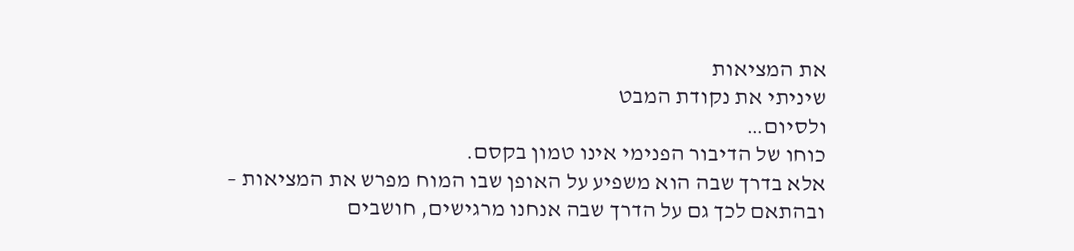את המציאות
שיניתי את נקודת המבט
ולסיום…
כוחו של הדיבור הפנימי אינו טמון בקסם.
אלא בדרך שבה הוא משפיע על האופן שבו המוח מפרש את המציאות – ובהתאם לכך גם על הדרך שבה אנחנו מרגישים, חושבים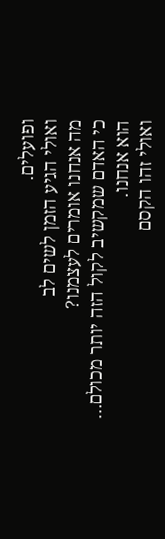ופועלים.
ואולי הגיע הזמן לשים לב
מה אנחנו אומרים לעצמנו?
כי האדם שמקשיב לקול הזה יותר מכולם…
הוא אנחנו.
ואולי זהו הקסם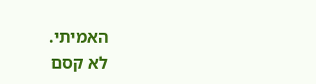האמיתי.
לא קסם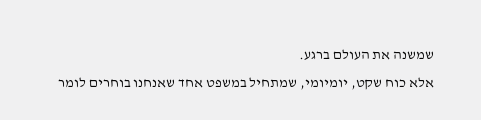שמשנה את העולם ברגע.
אלא כוח שקט, יומיומי, שמתחיל במשפט אחד שאנחנו בוחרים לומר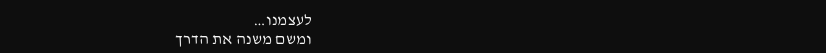לעצמנו…
ומשם משנה את הדרך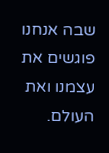שבה אנחנו פוגשים את עצמנו ואת העולם.